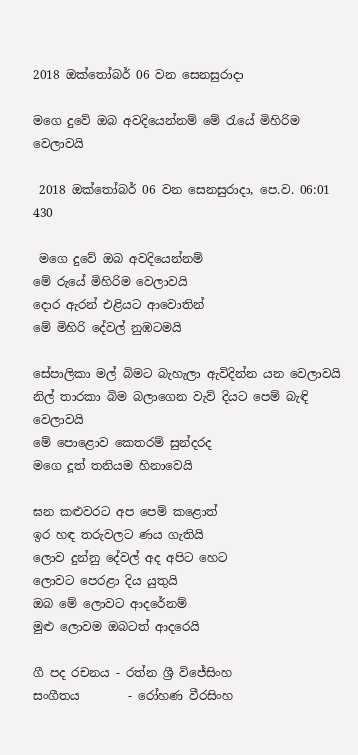2018 ඔක්තෝබර් 06 වන සෙනසුරාදා

මගෙ දුවේ ඔබ අවදියෙන්නම් මේ රැයේ මිහිරිම වෙලාවයි

 2018 ඔක්තෝබර් 06 වන සෙනසුරාදා, පෙ.ව. 06:01 430

 මගෙ දුවේ ඔබ අවදියෙන්නම්
මේ රුයේ මිහිරිම වෙලාවයි
දොර ඇරන් එළියට ආවොතින්
මේ මිහිරි දේවල් නුඹටමයි

සේපාලිකා මල් බිමට බැහැලා ඇවිදින්න යන වෙලාවයි
නිල් තාරකා බිම බලාගෙන වැව් දියට පෙම් බැඳි වෙලාවයි
මේ පොළොව කෙතරම් සුන්දරද
මගෙ දූත් තනියම හිනාවෙයි

ඝන කළුවරට අප පෙම් කළොත්
ඉර හඳ තරුවලට ණය ගැතියි
ලොව දුන්නු දේවල් අද අපිට හෙට
ලොවට පෙරළා දිය යුතුයි
ඔබ මේ ලොවට ආදරේනම්
මුළු ලොවම ඔබටත් ආදරෙයි

ගී පද රචනය - රත්න ශ්‍රී විජේසිංහ
සංගීතය        - රෝහණ වීරසිංහ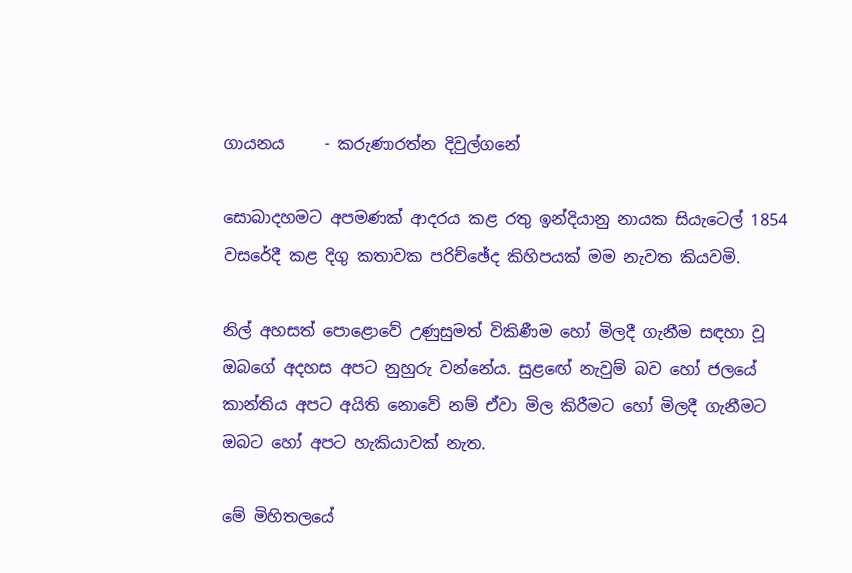ගායනය     - කරුණාරත්න දිවුල්ගනේ

සොබාදහමට අපමණක් ආදරය කළ රතු ඉන්දියානු නායක සියැටෙල් 1854 වසරේදී කළ දිගු කතාවක පරිච්ඡේද කිහිපයක් මම නැවත කියවමි.

නිල් අහසත් පොළොවේ උණුසුමත් විකිණීම හෝ මිලදී ගැනීම සඳහා වූ ඔබගේ අදහස අපට නුහුරු වන්නේය. සුළඟේ නැවුම් බව හෝ ජලයේ කාන්තිය අපට අයිති නොවේ නම් ඒවා මිල කිරීමට හෝ මිලදී ගැනීමට ඔබට හෝ අපට හැකියාවක් නැත.

මේ මිහිතලයේ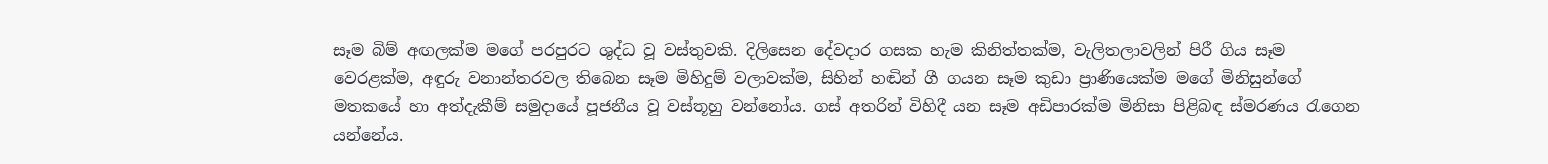සෑම බිම් අඟලක්ම මගේ පරපුරට ශුද්ධ වූ වස්තුවකි. දිලිසෙන දේවදාර ගසක හැම කිනිත්තක්ම, වැලිතලාවලින් පිරී ගිය සෑම වෙරළක්ම, අඳුරු වනාන්තරවල තිබෙන සෑම මිහිදුම් වලාවක්ම, සිහින් හඬින් ගී ගයන සෑම කුඩා ප්‍රාණියෙක්ම මගේ මිනිසුන්ගේ මතකයේ හා අත්දැකීම් සමුදායේ පූජනීය වූ වස්තූහු වන්නෝය. ගස් අතරින් විහිදී යන සෑම අඩිපාරක්ම මිනිසා පිළිබඳ ස්මරණය රැගෙන යන්නේය.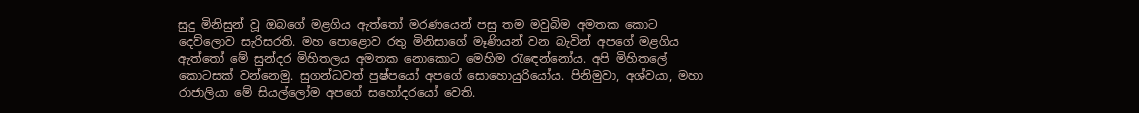සුදු මිනිසුන් වූ ඔබගේ මළගිය ඇත්තෝ මරණයෙන් පසු තම මවුබිම අමතක කොට දෙව්ලොව සැරිසරති. මහ පොළොව රතු මිනිසාගේ මෑණියන් වන බැවින් අපගේ මළගිය ඇත්තෝ මේ සුන්දර මිහිතලය අමතක නොකොට මෙහිම රැඳෙන්නෝය. අපි මිහිතලේ කොටසක් වන්නෙමු. සුගන්ධවත් පුෂ්පයෝ අපගේ සොහොයුරියෝය. පිනිමුවා, අශ්වයා, මහා රාජාලියා මේ සියල්ලෝම අපගේ සහෝදරයෝ වෙති.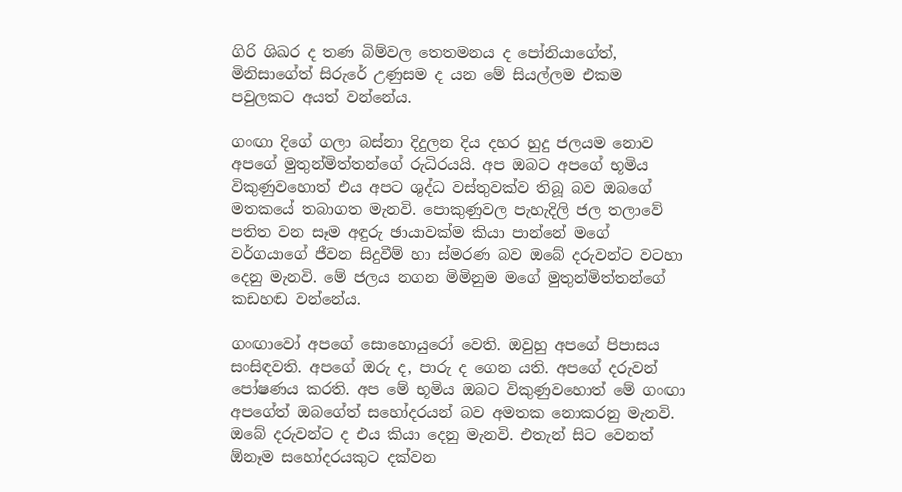ගිරි ශිඛර ද තණ බිම්වල තෙතමනය ද පෝනියාගේත්, මිනිසාගේත් සිරුරේ උණුසම ද යන මේ සියල්ලම එකම පවුලකට අයත් වන්නේය.

ගංඟා දිගේ ගලා බස්නා දිදුලන දිය දහර හුදු ජලයම නොව අපගේ මුතුන්මිත්තන්ගේ රුධිරයයි. අප ඔබට අපගේ භූමිය විකුණුවහොත් එය අපට ශුද්ධ වස්තුවක්ව තිබූ බව ඔබගේ මතකයේ තබාගත මැනවි. පොකුණුවල පැහැදිලි ජල තලාවේ පතිත වන සෑම අඳුරු ඡායාවක්ම කියා පාන්නේ මගේ වර්ගයාගේ ජීවන සිදුවීම් හා ස්මරණ බව ඔබේ දරුවන්ට වටහා දෙනු මැනවි. මේ ජලය නගන මිමිනුම මගේ මුතුන්මිත්තන්ගේ කඩහඬ වන්නේය.

ගංඟාවෝ අපගේ සොහොයුරෝ වෙති. ඔවුහු අපගේ පිපාසය සංසිඳවති. අපගේ ඔරු ද, පාරු ද ගෙන යති. අපගේ දරුවන් පෝෂණය කරති. අප මේ භූමිය ඔබට විකුණුවහොත් මේ ගංඟා අපගේත් ඔබගේත් සහෝදරයන් බව අමතක නොකරනු මැනවි. ඔබේ දරුවන්ට ද එය කියා දෙනු මැනවි. එතැන් සිට වෙනත් ඕනෑම සහෝදරයකුට දක්වන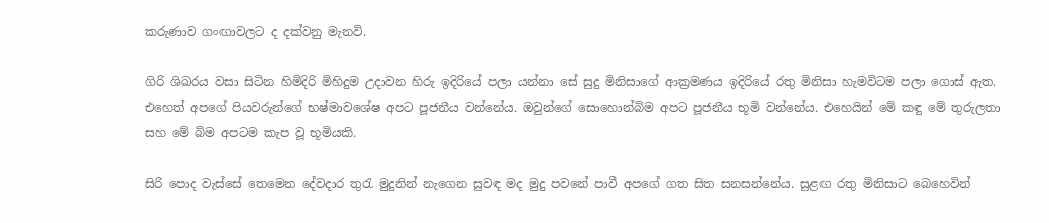කරුණාව ගංඟාවලට ද දක්වනු මැනවි.

ගිරි ශිඛරය වසා සිටින හිමිදිරි මිහිදුම උදාවන හිරු ඉදිරියේ පලා යන්නා සේ සුදු මිනිසාගේ ආක්‍රමණය ඉදිරියේ රතු මිනිසා හැමවිටම පලා ගොස් ඇත. එහෙත් අපගේ පියවරුන්ගේ භෂ්මාවශේෂ අපට පූජනීය වන්නේය. ඔවුන්ගේ සොහොන්බිම අපට පූජනීය භූමි වන්නේය. එහෙයින් මේ කඳු මේ තුරුලතා සහ මේ බිම අපටම කැප වූ භූමියකි.

සිරි පොද වැස්සේ තෙමෙන දේවදාර තුරැ මුදුනින් නැගෙන සුවඳ මද මුදු පවනේ පාවී අපගේ ගත සිත සනසන්නේය. සුළඟ රතු මිනිසාට බෙහෙවින්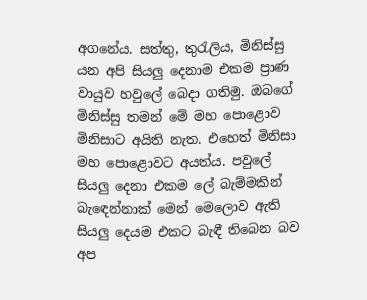අගනේය. සත්තු, තුරැලිය, මිනිස්සු යන අපි සියලු දෙනාම එකම ප්‍රාණ වායුව හවුලේ බෙදා ගතිමු. ඔබගේ මිනිස්සු තමන් මේ මහ පොළොව මිනිසාට අයිති නැත. එහෙත් මිනිසා මහ පොළොවට අයත්ය. පවුලේ සියලු දෙනා එකම ලේ බැම්මකින් බැඳෙන්නාක් මෙන් මෙලොව ඇති සියලු දෙයම එකට බැඳී තිබෙන බව අප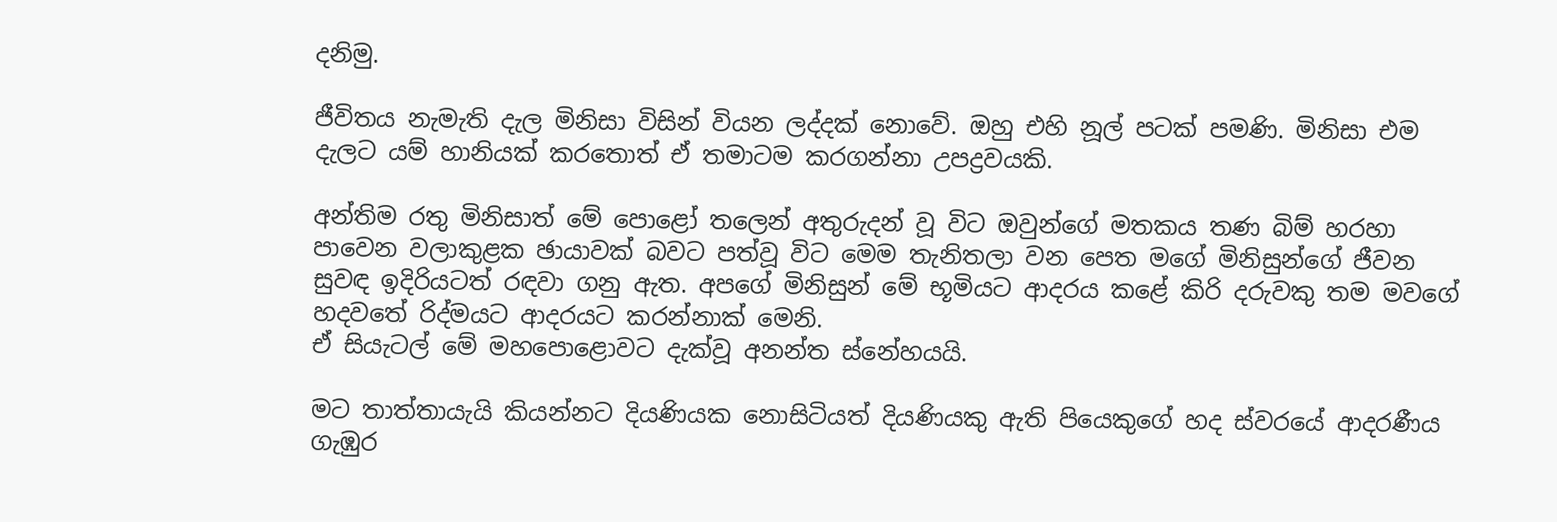දනිමු.

ජීවිතය නැමැති දැල මිනිසා විසින් වියන ලද්දක් නොවේ. ඔහු එහි නූල් පටක් පමණි. මිනිසා එම දැලට යම් හානියක් කරතොත් ඒ තමාටම කරගන්නා උපද්‍රවයකි.

අන්තිම රතු මිනිසාත් මේ පොළෝ තලෙන් අතුරුදන් වූ විට ඔවුන්ගේ මතකය තණ බිම් හරහා පාවෙන වලාකුළක ඡායාවක් බවට පත්වූ විට මෙම තැනිතලා වන පෙත මගේ මිනිසුන්ගේ ජීවන සුවඳ ඉදිරියටත් රඳවා ගනු ඇත. අපගේ මිනිසුන් මේ භූමියට ආදරය කළේ කිරි දරුවකු තම මවගේ හදවතේ රිද්මයට ආදරයට කරන්නාක් මෙනි.
ඒ සියැටල් මේ මහපොළොවට දැක්වූ අනන්ත ස්නේහයයි.

මට තාත්තායැයි කියන්නට දියණියක නොසිටියත් දියණියකු ඇති පියෙකුගේ හද ස්වරයේ ආදරණීය ගැඹුර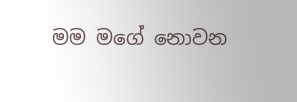මම මගේ නොවන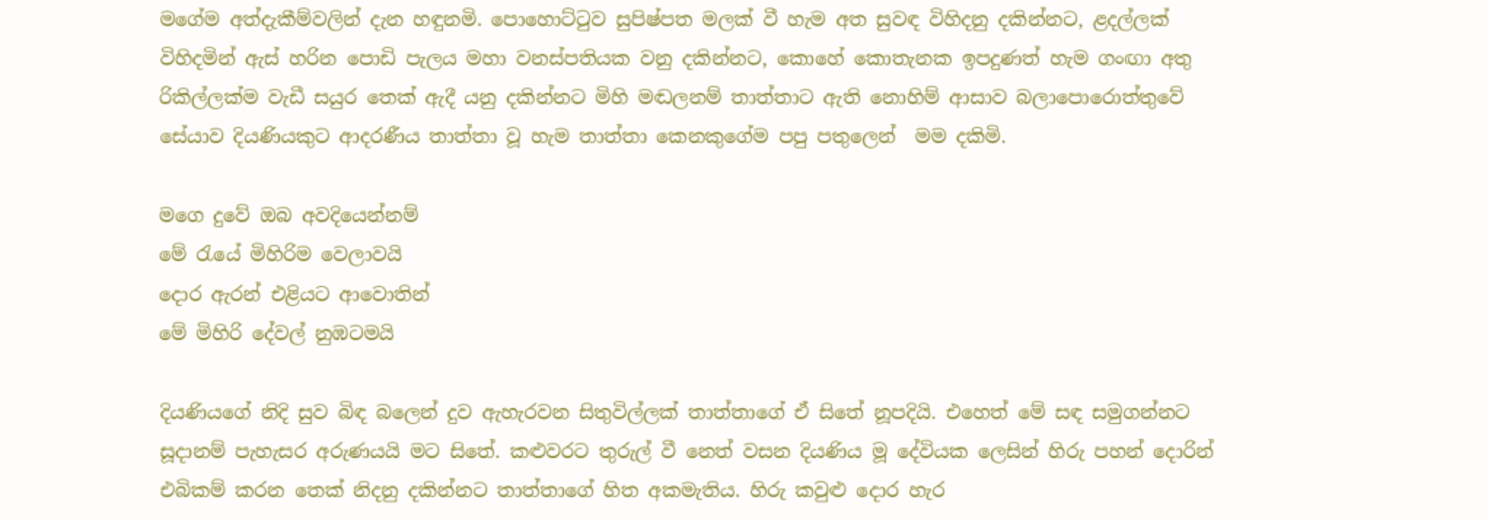මගේම අත්දැකීම්වලින් දැන හඳුනමි. පොහොට්ටුව සුපිෂ්පත මලක් වී හැම අත සුවඳ විහිදනු දකින්නට, ළදල්ලක් විහිදමින් ඇස් හරින පොඩි පැලය මහා වනස්පතියක වනු දකින්නට, කොහේ කොතැනක ඉපදුණත් හැම ගංඟා අතු රිකිල්ලක්ම වැඩී සයුර තෙක් ඇදී යනු දකින්නට මිහි මඬලනම් තාත්තාට ඇති නොහිම් ආසාව බලාපොරොත්තුවේ සේයාව දියණියකුට ආදරණීය තාත්තා වූ හැම තාත්තා කෙනකුගේම පපු පතු‍ලෙන්  මම දකිමි.

මගෙ දුවේ ඔබ අවදියෙන්නම්
මේ රැයේ මිහිරිම වෙලාවයි
දොර ඇරන් එළියට ආවොතින්
මේ මිහිරි දේවල් නුඹටමයි

දියණියගේ නිදි සුව බිඳ බලෙන් දුව ඇහැරවන සිතුවිල්ලක් තාත්තාගේ ඒ සිතේ නූපදියි. එහෙත් මේ සඳ සමුගන්නට සූදානම් පැහැසර අරුණයයි මට සිතේ. කළුවරට තුරුල් වී නෙත් වසන දියණිය මූ දේවියක ලෙසින් හිරු පහන් දොරින් එබිකම් කරන තෙක් නිදනු දකින්නට තාත්තාගේ හිත අකමැතිය. හිරු කවුළු දොර හැර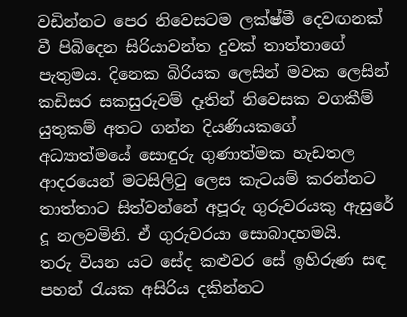වඩින්නට පෙර නිවෙසටම ලක්ෂ්මී දෙවඟනක් වී පිබිදෙන සිරියාවන්ත දුවක් තාත්තාගේ පැතුමය. දිනෙක බිරියක ලෙසින් මවක ලෙසින් කඩිසර සකසුරුවම් දෑතින් නිවෙසක වගකීම් යුතුකම් අතට ගන්න දියණියකගේ අධ්‍යාත්මයේ සොඳුරු ගුණාත්මක හැඩතල ආදරයෙන් මටසිලිටු ලෙස කැටයම් කරන්නට තාත්තාට සිත්වන්නේ අපූරු ගුරුවරයකු ඇසුරේ දූ නලවමිනි. ඒ ගුරුවරයා සොබාදහමයි.
තරු වියන යට සේද කළුවර සේ ඉහිරුණ සඳ පහන් රැයක අසිරිය දකින්නට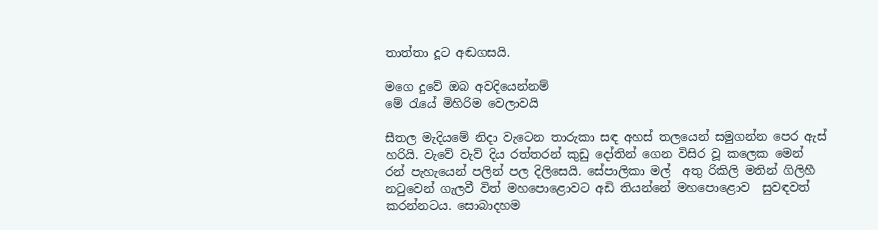තාත්තා දූට අඬගසයි.

මගෙ දුවේ ඔබ අවදියෙන්නම්
මේ රැයේ මිහිරිම වෙලාවයි

සීතල මැදියමේ නිදා වැටෙන තාරුකා සඳ අහස් තලයෙන් සමුගන්න පෙර ඇස් හරියි. වැවේ වැව් දිය රත්තරන් කුඩු දෝතින් ගෙන විසිර වූ කලෙක මෙන් රන් පැහැයෙන් පලින් පල දිලිසෙයි. සේපාලිකා මල්  අතු රිකිලි මතින් ගිලිහී නටුවෙන් ගැලවී විත් මහපොළොවට අඩි තියන්නේ මහපොළොව  සුවඳවත් කරන්නටය. සොබාදහම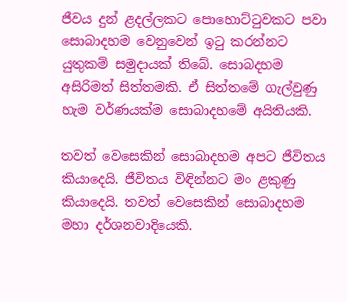ජීවය දුන් ළදල්ලකට පොහොට්ටුවකට පවා සොබාදහම වෙනුවෙන් ඉටු කරන්නට යුතුකම් සමුදායක් තිබේ. සොබදහම අසිරිමත් සිත්තමකි. ඒ සිත්තමේ ගැල්වුණු හැම වර්ණයක්ම සොබාදහමේ අයිතියකි.

තවත් වෙසෙකින් සොබාදහම අපට ජීවිතය කියාදෙයි. ජීවිතය විඳින්නට මං ළකුණු කියාදෙයි. තවත් වෙසෙකින් සොබාදහම මහා දර්ශනවාදියෙකි.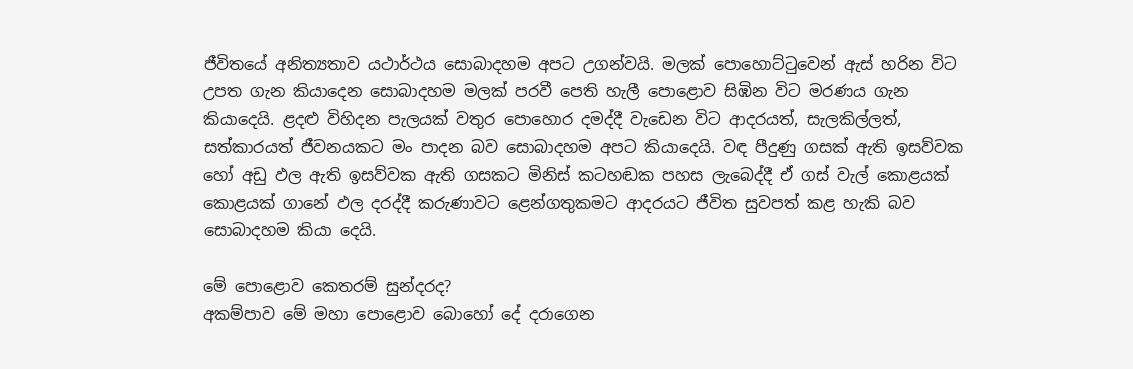ජීවිතයේ අනිත්‍යතාව යථාර්ථය සොබාදහම අපට උගන්වයි. මලක් පොහොට්ටුවෙන් ඇස් හරින විට උපත ගැන කියාදෙන සොබාදහම මලක් පරවී පෙති හැලී පොළොව සිඹින විට මරණය ගැන කියාදෙයි. ළදළු විහිදන පැලයක් වතුර පොහොර දමද්දී වැඩෙන විට ආදරයත්, සැලකිල්ලත්, සත්කාරයත් ජීවනයකට මං පාදන බව සොබාදහම අපට කියාදෙයි. වඳ පීදුණු ගසක් ඇති ඉසව්වක හෝ අඩු ඵල ඇති ඉසව්වක ඇති ගසකට මිනිස් කටහඬක පහස ලැබෙද්දී ඒ ගස් වැල් කොළයක් කොළයක් ගානේ ඵල දරද්දී කරුණාවට ළෙන්ගතුකමට ආදරයට ජීවිත සුවපත් කළ හැකි බව සොබාදහම කියා දෙයි.

මේ පොළොව කෙතරම් සුන්දරද?
අකම්පාව මේ මහා පොළොව බොහෝ දේ දරාගෙන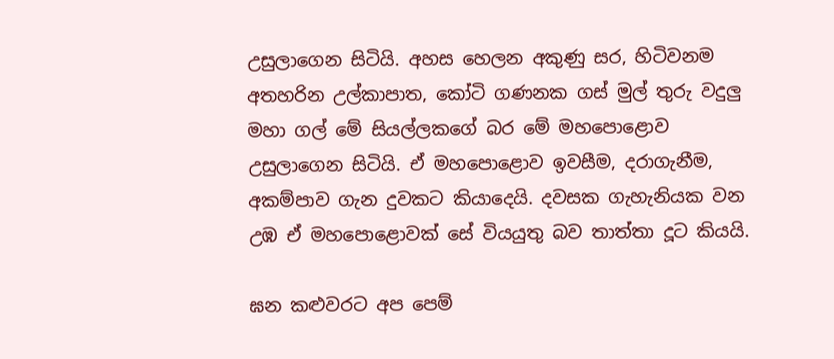උසුලාගෙන සිටියි. අහස හෙලන අකුණු සර, හිටිවනම අතහරින උල්කාපාත, කෝටි ගණනක ගස් මුල් තුරු වදුලු මහා ගල් මේ සියල්ලකගේ බර මේ මහපොළොව උසුලාගෙන සිටියි. ඒ මහපොළොව ඉවසීම, දරාගැනීම, අකම්පාව ගැන දුවකට කියාදෙයි. දවසක ගැහැනියක වන උඹ ඒ මහපොළොවක් සේ වියයුතු බව තාත්තා දූට කියයි.

ඝන කළුවරට අප පෙම්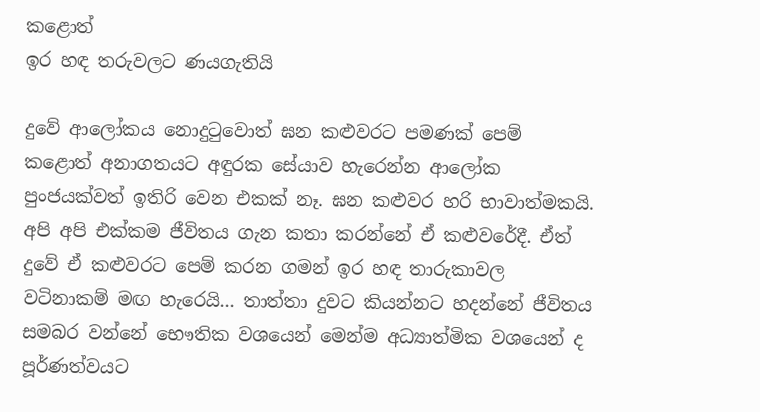කළොත්
ඉර හඳ තරුවලට ණයගැතියි

දුවේ ආලෝකය නොදුටුවොත් ඝන කළුවරට පමණක් පෙම් කළොත් අනාගතයට අඳුරක සේයාව හැරෙන්න ආලෝක පුංජයක්වත් ඉතිරි වෙන එකක් නෑ. ඝන කළුවර හරි භාවාත්මකයි. අපි අපි එක්කම ජීවිතය ගැන කතා කරන්නේ ඒ කළුවරේදී. ඒත් දුවේ ඒ කළුවරට පෙම් කරන ගමන් ඉර හඳ තාරුකාවල වටිනාකම් මඟ හැරෙයි... තාත්තා දුවට කියන්නට හදන්නේ ජීවිතය සමබර වන්නේ භෞතික වශයෙන් මෙන්ම අධ්‍යාත්මික වශයෙන් ද පූර්ණත්වයට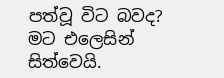පත්වූ විට බවද? මට එලෙසින් සිත්වෙයි.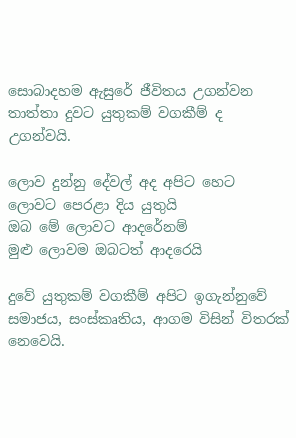සොබාදහම ඇසුරේ ජීවිතය උගන්වන තාත්තා දුවට යුතුකම් වගකීම් ද උගන්වයි.

ලොව දුන්නු දේවල් අද අපිට හෙට
ලොවට පෙරළා දිය යුතුයි
ඔබ මේ ලොවට ආදරේනම්
මුළු ලොවම ඔබටත් ආදරෙයි

දුවේ යුතුකම් වගකීම් අපිට ඉගැන්නුවේ සමාජය, සංස්කෘතිය, ආගම විසින් විතරක් නෙවෙයි.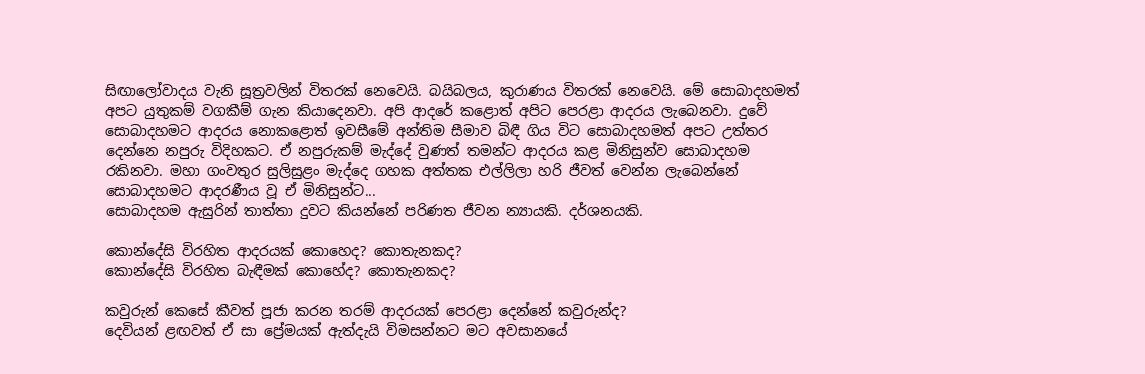සිඟාලෝවාදය වැනි සූත්‍රවලින් විතරක් නෙවෙයි. බයිබලය, කුරාණය විතරක් නෙවෙයි. මේ සොබාදහමත් අපට යුතුකම් වගකීම් ගැන කියාදෙනවා. අපි ආදරේ කළොත් අපිට පෙරළා ආදරය ලැබෙනවා. දුවේ සොබාදහමට ආදරය නොකළොත් ඉවසීමේ අන්තිම සීමාව බිඳී ගිය විට සොබාදහමත් අපට උත්තර දෙන්නෙ නපුරු විදිහකට. ඒ නපුරුකම් මැද්දේ වුණත් තමන්ට ආදරය කළ මිනිසුන්ව සොබාදහම රකිනවා. මහා ගංවතුර සුලිසුළං මැද්දෙ ගහක අත්තක එල්ලිලා හරි ජීවත් වෙන්න ලැබෙන්නේ සොබාදහමට ආදරණීය වූ ඒ මිනිසුන්ට...
සොබාදහම ඇසුරින් තාත්තා දුවට කියන්නේ පරිණත ජීවන න්‍යායකි. දර්ශනයකි.

කොන්දේසි විරහිත ආදරයක් කොහෙද? කොතැනකද?
කොන්දේසි විරහිත බැඳීමක් කොහේද? කොතැනකද?

කවුරුන් කෙසේ කීවත් පූජා කරන තරම් ආදරයක් පෙරළා දෙන්නේ කවුරුන්ද?
දෙවියන් ළඟවත් ඒ සා ප්‍රේමයක් ඇත්දැයි විමසන්නට මට අවසානයේ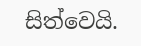සිත්වෙයි.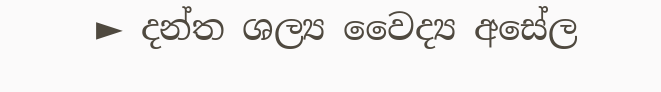► දන්ත ශල්‍ය වෛද්‍ය අසේල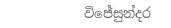විජේසුන්දර